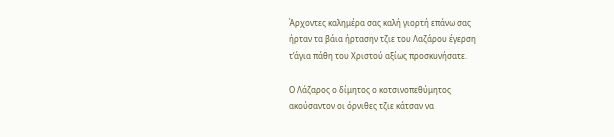Άρχοντες καλημέρα σας καλή γιορτή επάνω σας
ήρταν τα βάια ήρτασην τζιε του Λαζάρου έγερση
τ’άγια πάθη του Χριστού αξίως προσκυνήσατε.

Ο Λάζαρος ο δίμητος ο κοτσινοπεθύμητος
ακούσαντον οι όρνιθες τζιε κάτσαν να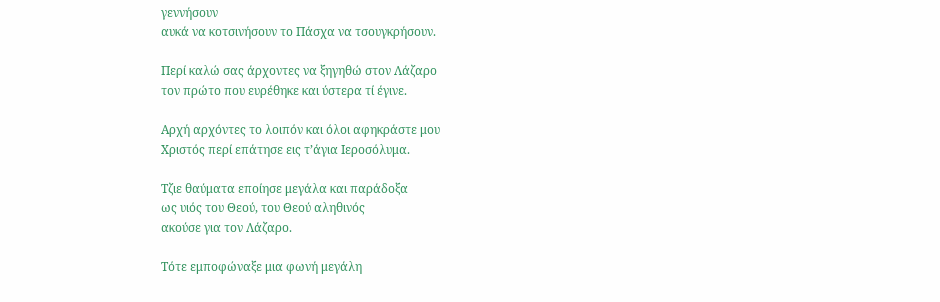γεννήσουν
αυκά να κοτσινήσουν το Πάσχα να τσουγκρήσουν.

Περί καλώ σας άρχοντες να ξηγηθώ στον Λάζαρο
τον πρώτο που ευρέθηκε και ύστερα τί έγινε.

Αρχή αρχόντες το λοιπόν και όλοι αφηκράστε μου
Χριστός περί επάτησε εις τ’άγια Ιεροσόλυμα.

Τζιε θαύματα εποίησε μεγάλα και παράδοξα
ως υιός του Θεού, του Θεού αληθινός
ακούσε για τον Λάζαρο.

Τότε εμποφώναξε μια φωνή μεγάλη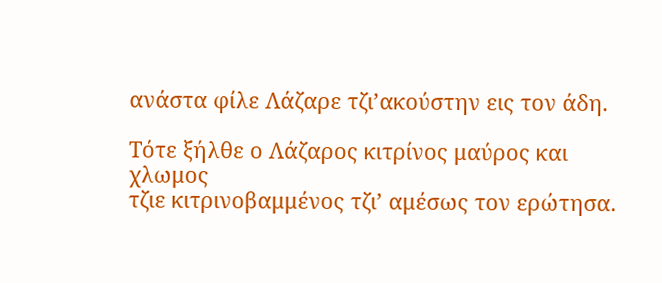ανάστα φίλε Λάζαρε τζι’ακούστην εις τον άδη.

Τότε ξήλθε ο Λάζαρος κιτρίνος μαύρος και χλωμος
τζιε κιτρινοβαμμένος τζι’ αμέσως τον ερώτησα.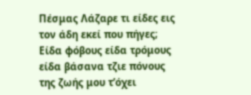Πέσμας Λάζαρε τι είδες εις τον άδη εκεί που πήγες;
Είδα φόβους είδα τρόμους είδα βάσανα τζιε πόνους
της ζωής μου τ’όχει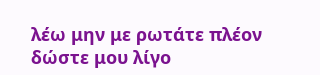λέω μην με ρωτάτε πλέον
δώστε μου λίγο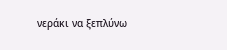νεράκι να ξεπλύνω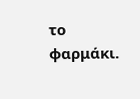το φαρμάκι.